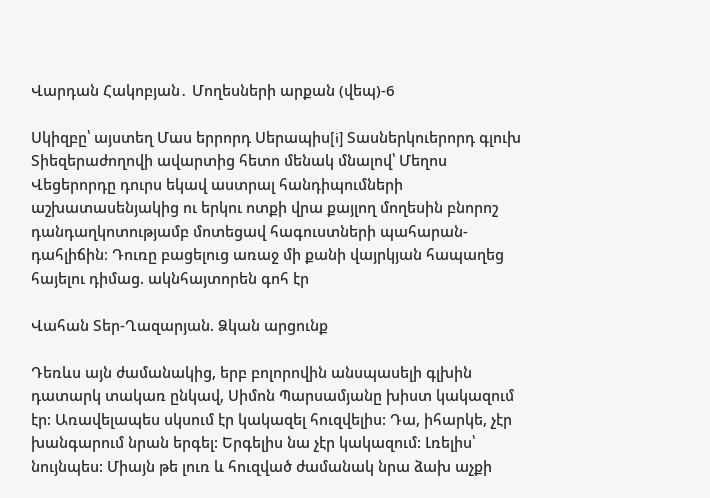Վարդան Հակոբյան․ Մողեսների արքան (վեպ)-6

Սկիզբը՝ այստեղ Մաս երրորդ Սերապիս[i] Տասներկուերորդ գլուխ     Տիեզերաժողովի ավարտից հետո մենակ մնալով՝ Մեղոս Վեցերորդը դուրս եկավ աստրալ հանդիպումների աշխատասենյակից ու երկու ոտքի վրա քայլող մողեսին բնորոշ դանդաղկոտությամբ մոտեցավ հագուստների պահարան-դահլիճին։ Դուռը բացելուց առաջ մի քանի վայրկյան հապաղեց հայելու դիմաց. ակնհայտորեն գոհ էր

Վահան Տեր-Ղազարյան. Ձկան արցունք

Դեռևս այն ժամանակից, երբ բոլորովին անսպասելի գլխին դատարկ տակառ ընկավ, Սիմոն Պարսամյանը խիստ կակազում էր: Առավելապես սկսում էր կակազել հուզվելիս: Դա, իհարկե, չէր խանգարում նրան երգել: Երգելիս նա չէր կակազում: Լռելիս՝ նույնպես: Միայն թե լուռ և հուզված ժամանակ նրա ձախ աչքի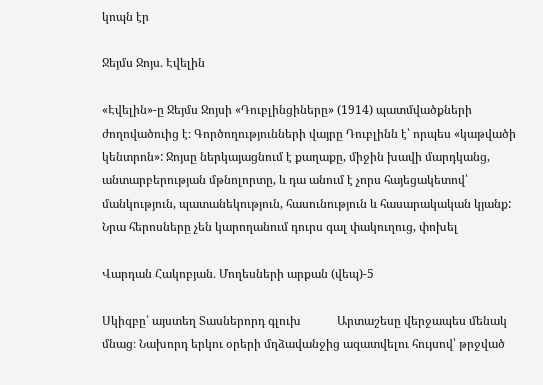կոպն էր

Ջեյմս Ջոյս․ Էվելին

«Էվելին»-ը Ջեյմս Ջոյսի «Դուբլինցիները» (1914) պատմվածքների ժողովածուից է։ Գործողությունների վայրը Դուբլինն է՝ որպես «կաթվածի կենտրոն»: Ջոյսը ներկայացնում է քաղաքը, միջին խավի մարդկանց, անտարբերության մթնոլորտը, և դա անում է չորս հայեցակետով՝ մանկություն, պատանեկություն, հասունություն և հասարակական կյանք: Նրա հերոսները չեն կարողանում դուրս գալ փակուղուց, փոխել

Վարդան Հակոբյան․ Մողեսների արքան (վեպ)-5

Սկիզբը՝ այստեղ Տասներորդ գլուխ            Արտաշեսը վերջապես մենակ մնաց։ Նախորդ երկու օրերի մղձավանջից ազատվելու հույսով՝ թրջված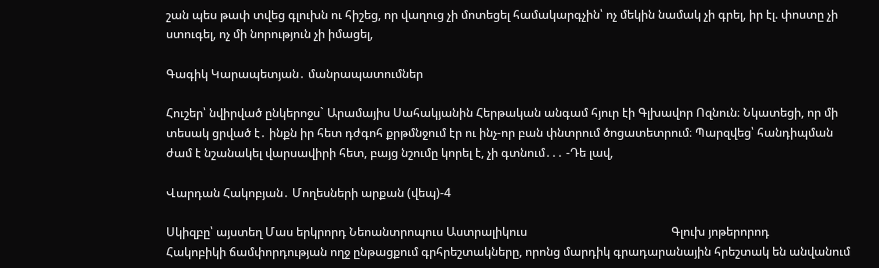շան պես թափ տվեց գլուխն ու հիշեց, որ վաղուց չի մոտեցել համակարգչին՝ ոչ մեկին նամակ չի գրել, իր էլ. փոստը չի ստուգել, ոչ մի նորություն չի իմացել,

Գագիկ Կարապետյան․ մանրապատումներ

Հուշեր՝ նվիրված ընկերոջս` Արամայիս Սահակյանին Հերթական անգամ հյուր էի Գլխավոր Ոզնուն։ Նկատեցի, որ մի տեսակ ցրված է․ ինքն իր հետ դժգոհ քրթմնջում էր ու ինչ-որ բան փնտրում ծոցատետրում։ Պարզվեց՝ հանդիպման ժամ է նշանակել վարսավիրի հետ, բայց նշումը կորել է, չի գտնում․․․ -Դե լավ,

Վարդան Հակոբյան․ Մողեսների արքան (վեպ)-4

Սկիզբը՝ այստեղ Մաս երկրորդ Նեոանտրոպուս Աստրալիկուս                                                Գլուխ յոթերորոդ           Հակոբիկի ճամփորդության ողջ ընթացքում գրհրեշտակները, որոնց մարդիկ գրադարանային հրեշտակ են անվանում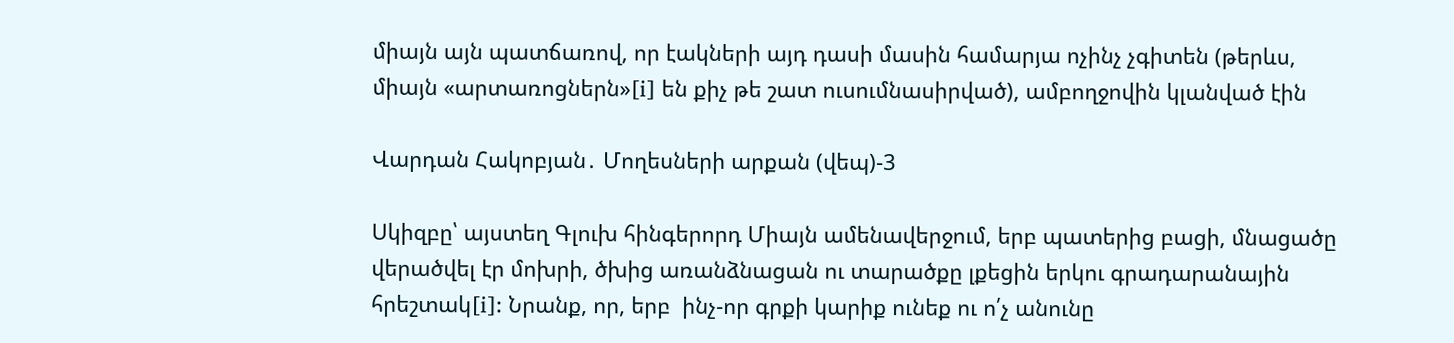միայն այն պատճառով, որ էակների այդ դասի մասին համարյա ոչինչ չգիտեն (թերևս, միայն «արտառոցներն»[i] են քիչ թե շատ ուսումնասիրված), ամբողջովին կլանված էին

Վարդան Հակոբյան․ Մողեսների արքան (վեպ)-3

Սկիզբը՝ այստեղ Գլուխ հինգերորդ Միայն ամենավերջում, երբ պատերից բացի, մնացածը վերածվել էր մոխրի, ծխից առանձնացան ու տարածքը լքեցին երկու գրադարանային հրեշտակ[i]: Նրանք, որ, երբ  ինչ-որ գրքի կարիք ունեք ու ո՛չ անունը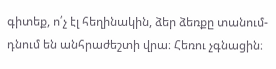գիտեք, ո՛չ էլ հեղինակին, ձեր ձեռքը տանում-դնում են անհրաժեշտի վրա։ Հեռու չգնացին։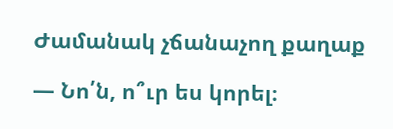Ժամանակ չճանաչող քաղաք

— Նո՛ն, ո՞ւր ես կորել։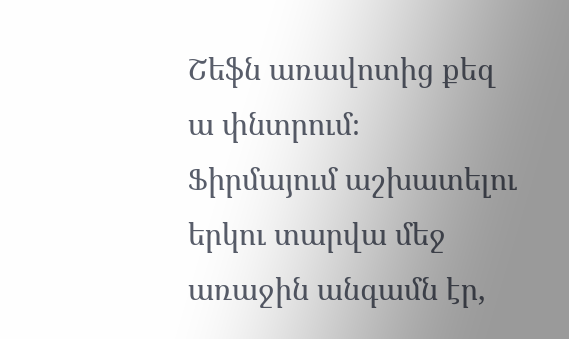Շեֆն առավոտից քեզ ա փնտրում։  Ֆիրմայում աշխատելու երկու տարվա մեջ առաջին անգամն էր,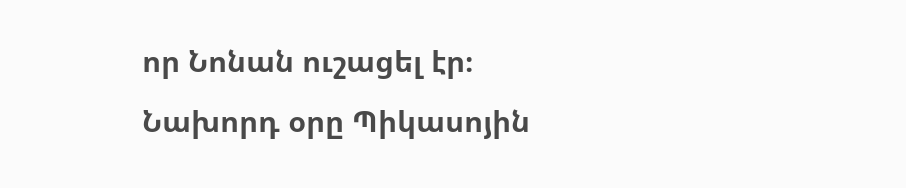որ Նոնան ուշացել էր։ Նախորդ օրը Պիկասոյին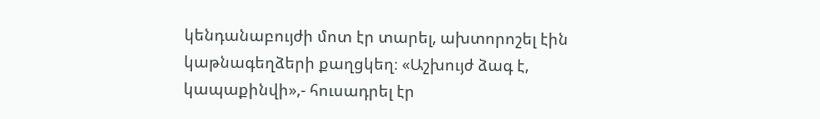կենդանաբույժի մոտ էր տարել, ախտորոշել էին կաթնագեղձերի քաղցկեղ։ «Աշխույժ ձագ է, կապաքինվի»,- հուսադրել էր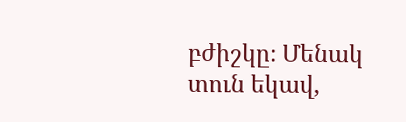բժիշկը։ Մենակ տուն եկավ,